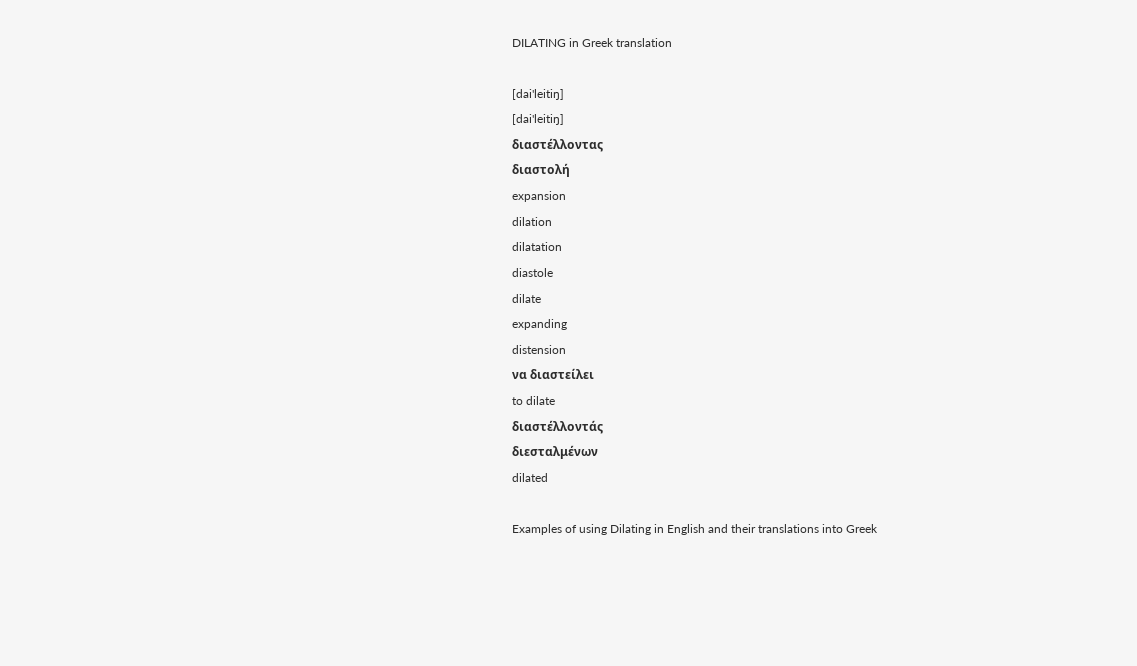DILATING in Greek translation

[dai'leitiŋ]
[dai'leitiŋ]
διαστέλλοντας
διαστολή
expansion
dilation
dilatation
diastole
dilate
expanding
distension
να διαστείλει
to dilate
διαστέλλοντάς
διεσταλμένων
dilated

Examples of using Dilating in English and their translations into Greek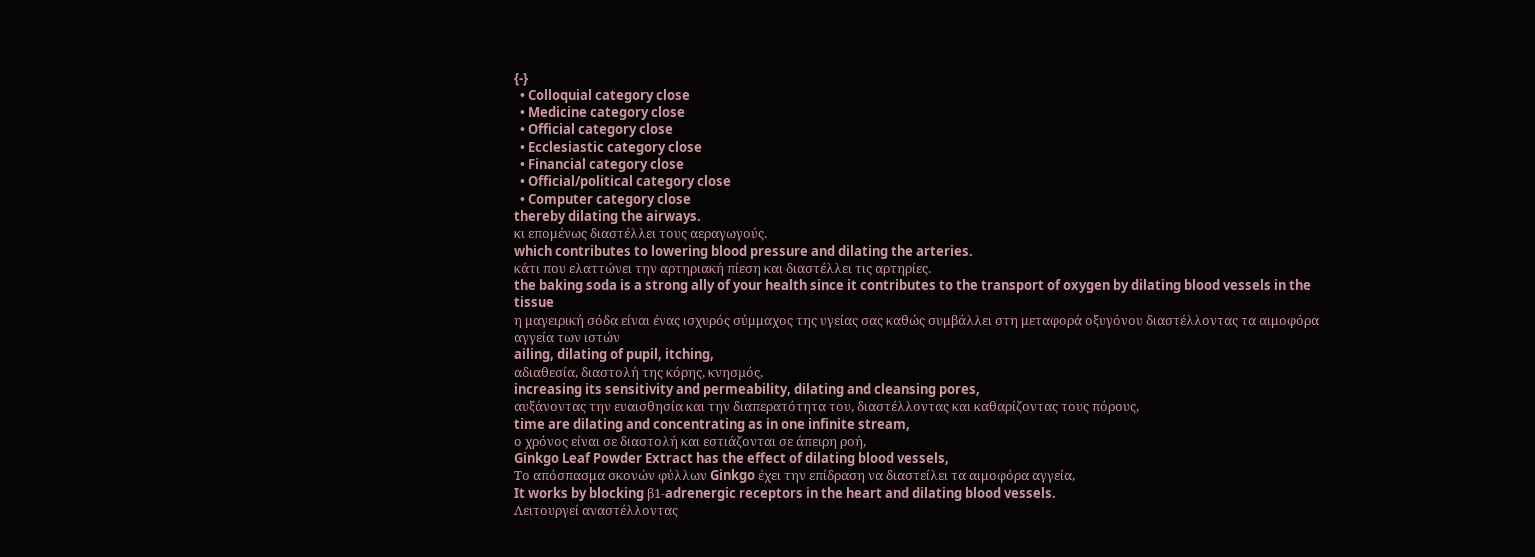{-}
  • Colloquial category close
  • Medicine category close
  • Official category close
  • Ecclesiastic category close
  • Financial category close
  • Official/political category close
  • Computer category close
thereby dilating the airways.
κι επομένως διαστέλλει τους αεραγωγούς.
which contributes to lowering blood pressure and dilating the arteries.
κάτι που ελαττώνει την αρτηριακή πίεση και διαστέλλει τις αρτηρίες.
the baking soda is a strong ally of your health since it contributes to the transport of oxygen by dilating blood vessels in the tissue
η μαγειρική σόδα είναι ένας ισχυρός σύμμαχος της υγείας σας καθώς συμβάλλει στη μεταφορά οξυγόνου διαστέλλοντας τα αιμοφόρα αγγεία των ιστών
ailing, dilating of pupil, itching,
αδιαθεσία, διαστολή της κόρης, κνησµός,
increasing its sensitivity and permeability, dilating and cleansing pores,
αυξάνοντας την ευαισθησία και την διαπερατότητα του, διαστέλλοντας και καθαρίζοντας τους πόρους,
time are dilating and concentrating as in one infinite stream,
ο χρόνος είναι σε διαστολή και εστιάζονται σε άπειρη ροή,
Ginkgo Leaf Powder Extract has the effect of dilating blood vessels,
Το απόσπασμα σκονών φύλλων Ginkgo έχει την επίδραση να διαστείλει τα αιμοφόρα αγγεία,
It works by blocking β1-adrenergic receptors in the heart and dilating blood vessels.
Λειτουργεί αναστέλλοντας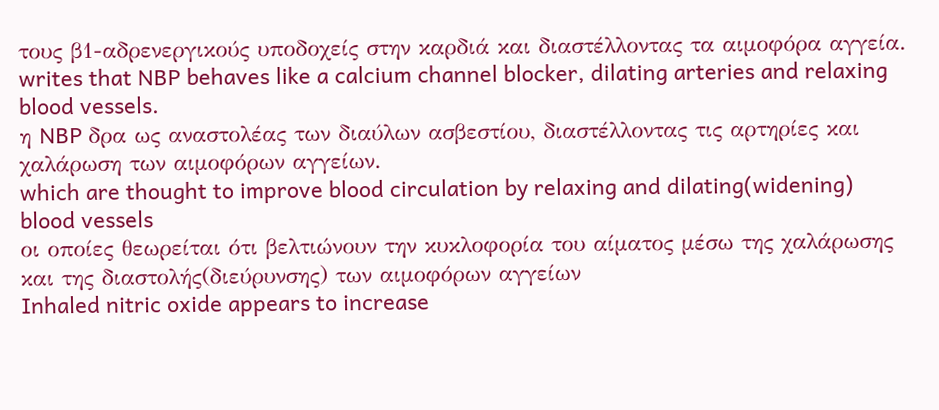τους β1-αδρενεργικούς υποδοχείς στην καρδιά και διαστέλλοντας τα αιμοφόρα αγγεία.
writes that NBP behaves like a calcium channel blocker, dilating arteries and relaxing blood vessels.
η NBP δρα ως αναστολέας των διαύλων ασβεστίου, διαστέλλοντας τις αρτηρίες και χαλάρωση των αιμοφόρων αγγείων.
which are thought to improve blood circulation by relaxing and dilating(widening) blood vessels
οι οποίες θεωρείται ότι βελτιώνουν την κυκλοφορία του αίματος μέσω της χαλάρωσης και της διαστολής(διεύρυνσης) των αιμοφόρων αγγείων
Inhaled nitric oxide appears to increase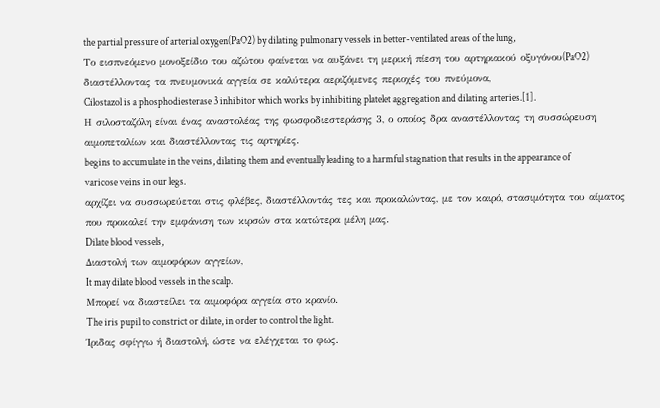the partial pressure of arterial oxygen(PaO2) by dilating pulmonary vessels in better-ventilated areas of the lung,
Το εισπνεόμενο μονοξείδιο του αζώτου φαίνεται να αυξάνει τη μερική πίεση του αρτηριακού οξυγόνου(PaO2) διαστέλλοντας τα πνευμονικά αγγεία σε καλύτερα αεριζόμενες περιοχές του πνεύμονα,
Cilostazol is a phosphodiesterase 3 inhibitor which works by inhibiting platelet aggregation and dilating arteries.[1].
Η σιλοσταζόλη είναι ένας αναστολέας της φωσφοδιεστεράσης 3, ο οποίος δρα αναστέλλοντας τη συσσώρευση αιμοπεταλίων και διαστέλλοντας τις αρτηρίες.
begins to accumulate in the veins, dilating them and eventually leading to a harmful stagnation that results in the appearance of varicose veins in our legs.
αρχίζει να συσσωρεύεται στις φλέβες, διαστέλλοντάς τες και προκαλώντας, με τον καιρό, στασιμότητα του αίματος που προκαλεί την εμφάνιση των κιρσών στα κατώτερα μέλη μας.
Dilate blood vessels,
Διαστολή των αιμοφόρων αγγείων,
It may dilate blood vessels in the scalp.
Μπορεί να διαστείλει τα αιμοφόρα αγγεία στο κρανίο.
The iris pupil to constrict or dilate, in order to control the light.
Ίριδας σφίγγω ή διαστολή, ώστε να ελέγχεται το φως.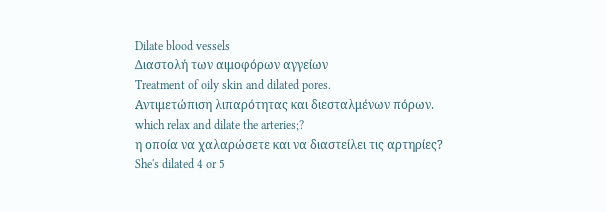Dilate blood vessels
Διαστολή των αιμοφόρων αγγείων
Treatment of oily skin and dilated pores.
Αντιμετώπιση λιπαρότητας και διεσταλμένων πόρων.
which relax and dilate the arteries;?
η οποία να χαλαρώσετε και να διαστείλει τις αρτηρίες?
She's dilated 4 or 5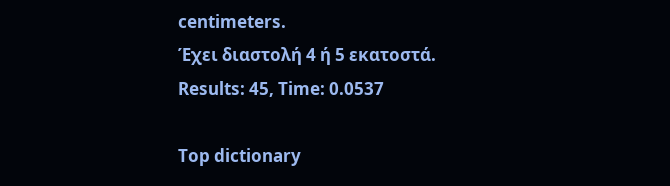centimeters.
Έχει διαστολή 4 ή 5 εκατοστά.
Results: 45, Time: 0.0537

Top dictionary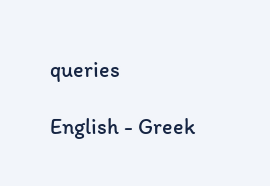queries

English - Greek